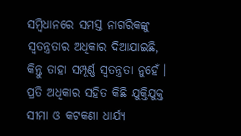ସମ୍ବିଧାନରେ ସମସ୍ତ ନାଗରିକଙ୍କୁ ସ୍ୱତନ୍ତ୍ରତାର ଅଧିକାର ଦିଆଯାଇଛି, କିନ୍ତୁ ତାହା ସମ୍ପୂର୍ଣ୍ଣ ସ୍ୱତନ୍ତ୍ରତା ନୁହେଁ । ପ୍ରତି ଅଧିକାର ସହିତ କିଛି ଯୁକ୍ତିଯୁକ୍ତ ସୀମା ଓ କଟକଣା ଧାର୍ଯ୍ୟ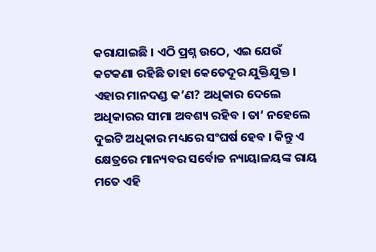କରାଯାଇଛି । ଏଠି ପ୍ରଶ୍ନ ଉଠେ, ଏଇ ଯେଉଁ କଟକଣା ରହିଛି ତାହା କେତେଦୂର ଯୁକ୍ତିଯୁକ୍ତ । ଏହାର ମାନଦଣ୍ଡ କ’ଣ? ଅଧିକାର ଦେଲେ ଅଧିକାରର ସୀମା ଅବଶ୍ୟ ରହିବ । ତା’ ନହେଲେ ଦୁଇଟି ଅଧିକାର ମଧ୍ୟରେ ସଂଘର୍ଷ ହେବ । କିନ୍ତୁ ଏ କ୍ଷେତ୍ରରେ ମାନ୍ୟବର ସର୍ବୋଚ୍ଚ ନ୍ୟାୟାଳୟଙ୍କ ରାୟ ମତେ ଏହି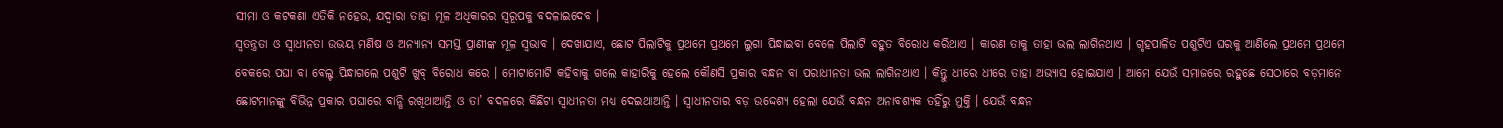ସୀମା ଓ କଟକଣା ଏତିକି ନହେଉ, ଯଦ୍ୱାରା ତାହା ମୂଳ ଅଧିକାରର ସ୍ୱରୂପକୁ ବଦଳାଇଦେବ ।
ସ୍ୱତନ୍ତ୍ରତା ଓ ସ୍ୱାଧୀନତା ଉଭୟ ମଣିଷ ଓ ଅନ୍ୟାନ୍ୟ ସମସ୍ତ ପ୍ରାଣୀଙ୍କ ମୂଳ ସ୍ୱଭାବ । ଦେଖାଯାଏ, ଛୋଟ ପିଲାଟିକୁ ପ୍ରଥମେ ପ୍ରଥମେ ଲୁଗା ପିନ୍ଧାଇବା ବେଳେ ପିଲାଟି ବହୁତ ବିରୋଧ କରିଥାଏ । କାରଣ ତାକୁ ତାହା ଭଲ ଲାଗିନଥାଏ । ଗୃହପାଳିତ ପଶୁଟିଏ ଘରକୁ ଆଣିଲେ ପ୍ରଥମେ ପ୍ରଥମେ ବେକରେ ପଘା ବା ବେଲ୍ଟ ପିନ୍ଧାଗଲେ ପଶୁଟି ଖୁବ୍ ବିରୋଧ କରେ । ମୋଟାମୋଟି କହିବାକୁ ଗଲେ କାହାରିକୁ ହେଲେ କୌଣସି ପ୍ରକାର ବନ୍ଧନ ବା ପରାଧୀନତା ଭଲ ଲାଗିନଥାଏ । କିନ୍ତୁ ଧୀରେ ଧୀରେ ତାହା ଅଭ୍ୟାସ ହୋଇଯାଏ । ଆମେ ଯେଉଁ ସମାଜରେ ରହୁଛେ ସେଠାରେ ବଡ଼ମାନେ ଛୋଟମାନଙ୍କୁ ବିଭିନ୍ନ ପ୍ରକାର ପଘାରେ ବାନ୍ଧି ରଖିଥାଆନ୍ତି ଓ ତା’ ବଦଳରେ କିଛିଟା ସ୍ୱାଧୀନତା ମଧ୍ୟ ଦେଇଥାଆନ୍ତି । ସ୍ୱାଧୀନତାର ବଡ଼ ଉଦ୍ଦେଶ୍ୟ ହେଲା ଯେଉଁ ବନ୍ଧନ ଅନାବଶ୍ୟକ ତହିଁରୁ ମୁକ୍ତି । ଯେଉଁ ବନ୍ଧନ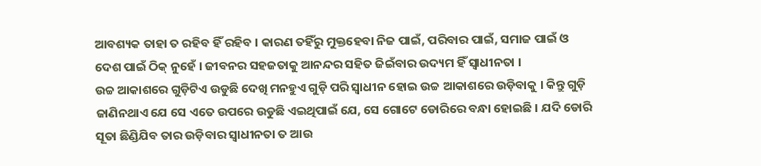ଆବଶ୍ୟକ ତାହା ତ ରହିବ ହିଁ ରହିବ । କାରଣ ତହିଁରୁ ମୁକ୍ତହେବା ନିଜ ପାଇଁ, ପରିବାର ପାଇଁ, ସମାଜ ପାଇଁ ଓ ଦେଶ ପାଇଁ ଠିକ୍ ନୁହେଁ । ଜୀବନର ସହଜତାକୁ ଆନନ୍ଦର ସହିତ ଜିଇଁବାର ଉଦ୍ୟମ ହିଁ ସ୍ୱାଧୀନତା ।
ଉଚ୍ଚ ଆକାଶରେ ଗୁଡ଼ିଟିଏ ଉଡୁଛି ଦେଖି ମନହୁଏ ଗୁଡ଼ି ପରି ସ୍ୱାଧୀନ ହୋଇ ଉଚ୍ଚ ଆକାଶରେ ଉଡ଼ିବାକୁ । କିନ୍ତୁ ଗୁଡ଼ି ଜାଣିନଥାଏ ଯେ ସେ ଏତେ ଉପରେ ଉଡୁଛି ଏଇଥିପାଇଁ ଯେ, ସେ ଗୋଟେ ଡୋରିରେ ବନ୍ଧା ହୋଇଛି । ଯଦି ଡୋରି ସୂତା ଛିଣ୍ଡିଯିବ ତାର ଉଡ଼ିବାର ସ୍ୱାଧୀନତା ତ ଆଉ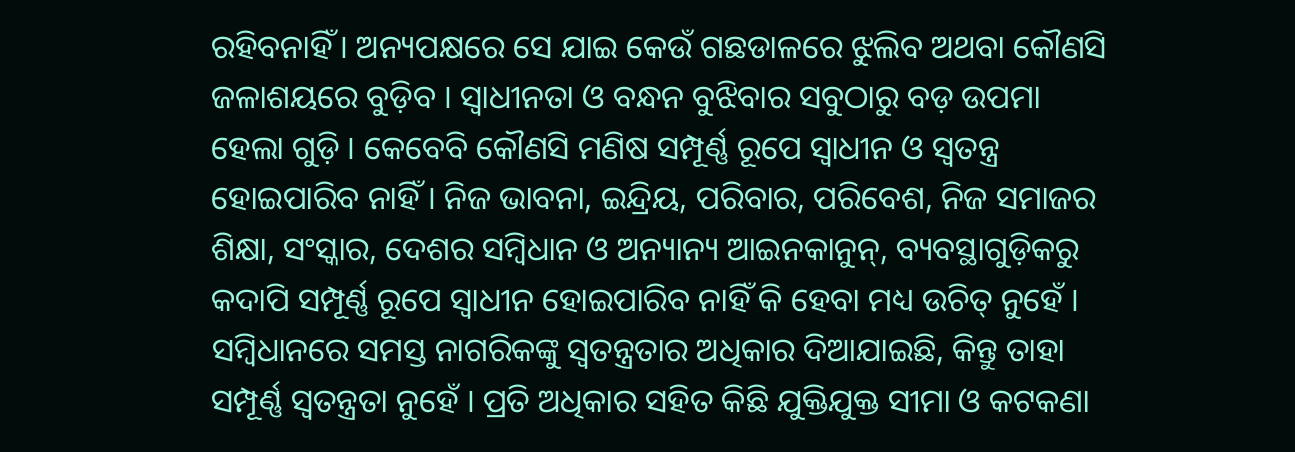ରହିବନାହିଁ । ଅନ୍ୟପକ୍ଷରେ ସେ ଯାଇ କେଉଁ ଗଛଡାଳରେ ଝୁଲିବ ଅଥବା କୌଣସି ଜଳାଶୟରେ ବୁଡ଼ିବ । ସ୍ୱାଧୀନତା ଓ ବନ୍ଧନ ବୁଝିବାର ସବୁଠାରୁ ବଡ଼ ଉପମା ହେଲା ଗୁଡ଼ି । କେବେବି କୌଣସି ମଣିଷ ସମ୍ପୂର୍ଣ୍ଣ ରୂପେ ସ୍ୱାଧୀନ ଓ ସ୍ୱତନ୍ତ୍ର ହୋଇପାରିବ ନାହିଁ । ନିଜ ଭାବନା, ଇନ୍ଦ୍ରିୟ, ପରିବାର, ପରିବେଶ, ନିଜ ସମାଜର ଶିକ୍ଷା, ସଂସ୍କାର, ଦେଶର ସମ୍ବିଧାନ ଓ ଅନ୍ୟାନ୍ୟ ଆଇନକାନୁନ୍, ବ୍ୟବସ୍ଥାଗୁଡ଼ିକରୁ କଦାପି ସମ୍ପୂର୍ଣ୍ଣ ରୂପେ ସ୍ୱାଧୀନ ହୋଇପାରିବ ନାହିଁ କି ହେବା ମଧ୍ୟ ଉଚିତ୍ ନୁହେଁ ।
ସମ୍ବିଧାନରେ ସମସ୍ତ ନାଗରିକଙ୍କୁ ସ୍ୱତନ୍ତ୍ରତାର ଅଧିକାର ଦିଆଯାଇଛି, କିନ୍ତୁ ତାହା ସମ୍ପୂର୍ଣ୍ଣ ସ୍ୱତନ୍ତ୍ରତା ନୁହେଁ । ପ୍ରତି ଅଧିକାର ସହିତ କିଛି ଯୁକ୍ତିଯୁକ୍ତ ସୀମା ଓ କଟକଣା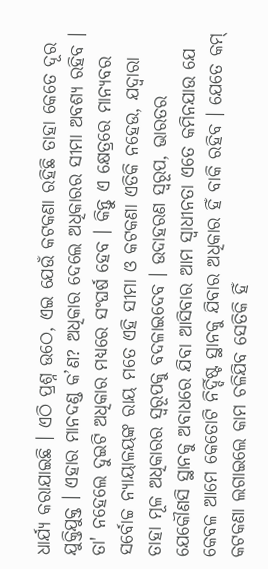ଧାର୍ଯ୍ୟ କରାଯାଇଛି । ଏଠି ପ୍ରଶ୍ନ ଉଠେ, ଏଇ ଯେଉଁ କଟକଣା ରହିଛି ତାହା କେତେ ଦୂର ଯୁକ୍ତିଯୁକ୍ତ । ଏହାର ମାନଦଣ୍ଡ କ’ଣ? ଅଧିକାର ଦେଲେ ଅଧିକାରର ସୀମା ଅବଶ୍ୟ ରହିବ । ତା' ନହେଲେ ଦୁଇଟି ଅଧିକାର ମଧ୍ୟରେ ସଂଘର୍ଷ ହେବ । କିନ୍ତୁ ଏ କ୍ଷେତ୍ରରେ ମାନ୍ୟବର ସର୍ବୋଚ୍ଚ ନ୍ୟାୟାଳୟଙ୍କ ରାୟ ମତେ ଏହି ସୀମା ଓ କଟକଣା ଏତିକି ନହେଉ, ଯଦ୍ୱାରା ତାହା ମୂଳ ଅଧିକାରର ସ୍ୱରୂପକୁ ବଦଳାଇଦେବ । ଉଦାହରଣ ସ୍ୱରୂପ, ଭାରତର ଯେକୌଣସି ସ୍ଥାନକୁ ଅବାଧରେ ଯିବା ଆସିବାର ଆମ ସ୍ୱାଧୀନତା ଏତେ କମିନଯାଉ ଯେ କେବଳ ଆମେ କେତୋଟି ନିର୍ଦ୍ଦିଷ୍ଟ ସ୍ଥାନକୁ ଯିବାର ଅଧିକାର ହିଁ ବାକି ରହିବ । ଯେତେ କମ୍ କଟକଣା ଲଗାଇଲେ କାମ ଚଳିଯିବ ସେତିକି ହିଁ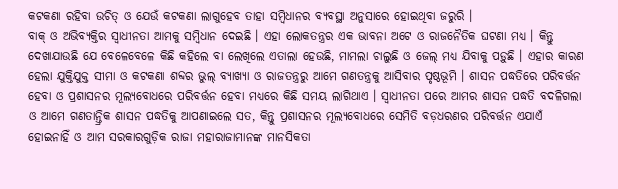କଟକଣା ରହିବା ଉଚିତ୍ ଓ ଯେଉଁ କଟକଣା ଲାଗୁହେବ ତାହା ସମ୍ବିଧାନର ବ୍ୟବସ୍ଥା ଅନୁସାରେ ହୋଇଥିବା ଜରୁରି ।
ବାକ୍ ଓ ଅଭିବ୍ୟକ୍ତିର ସ୍ୱାଧୀନତା ଆମକୁ ସମ୍ବିଧାନ ଦେଇଛି । ଏହା ଲୋକତନ୍ତ୍ରର ଏକ ଭାବନା ଅଟେ ଓ ରାଜନୈତିକ ଘଟଣା ମଧ୍ୟ । କିନ୍ତୁ ଦେଖାଯାଉଛି ଯେ ବେଳେବେଳେ କିଛି କହିଲେ ବା ଲେଖିଲେ ଏତାଲା ହେଉଛି, ମାମଲା ଚାଲୁଛି ଓ ଜେଲ୍ ମଧ୍ୟ ଯିବାକୁ ପଡ଼ୁଛି । ଏହାର କାରଣ ହେଲା ଯୁକ୍ତିଯୁକ୍ତ ସୀମା ଓ କଟକଣା ଶବ୍ଦର ଭୁଲ୍ ବ୍ୟାଖ୍ୟା ଓ ରାଜତନ୍ତ୍ରରୁ ଆମେ ଗଣତନ୍ତ୍ରକୁ ଆସିବାର ପୃଷ୍ଠଭୂମି । ଶାସନ ପଦ୍ଧତିରେ ପରିବର୍ତ୍ତନ ହେବା ଓ ପ୍ରଶାସନର ମୂଲ୍ୟବୋଧରେ ପରିବର୍ତ୍ତନ ହେବା ମଧ୍ୟରେ କିଛି ସମୟ ଲାଗିଥାଏ । ସ୍ୱାଧୀନତା ପରେ ଆମର ଶାସନ ପଦ୍ଧତି ବଦଳିଗଲା ଓ ଆମେ ଗଣତାନ୍ତ୍ରିକ ଶାସନ ପଦ୍ଧତିକୁ ଆପଣାଇଲେ ସତ, କିନ୍ତୁ ପ୍ରଶାସନର ମୂଲ୍ୟବୋଧରେ ସେମିତି ବଡ଼ଧରଣର ପରିବର୍ତ୍ତନ ଏଯାଏଁ ହୋଇନାହିଁ ଓ ଆମ ସରକାରଗୁଡ଼ିକ ରାଜା ମହାରାଜାମାନଙ୍କ ମାନସିକତା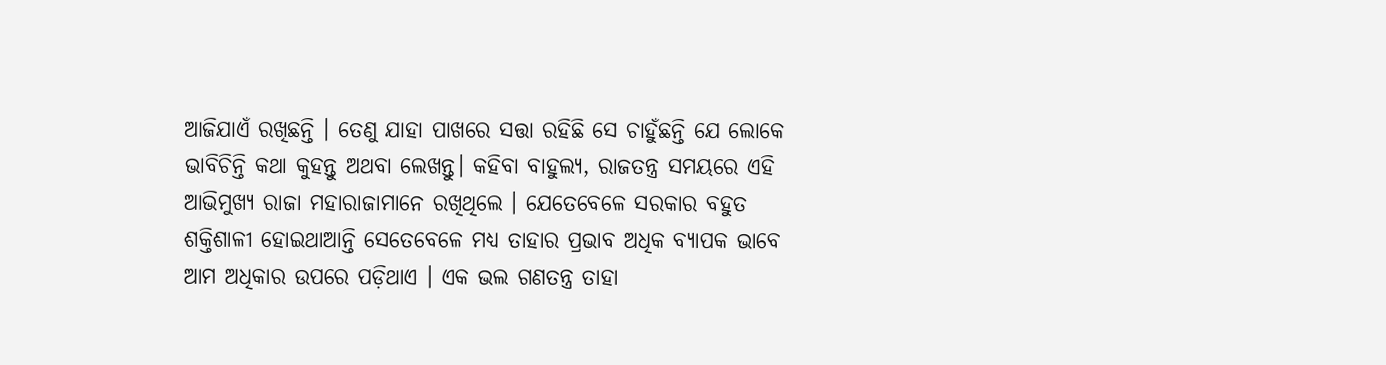ଆଜିଯାଏଁ ରଖିଛନ୍ତି । ତେଣୁ ଯାହା ପାଖରେ ସତ୍ତା ରହିଛି ସେ ଚାହୁଁଛନ୍ତି ଯେ ଲୋକେ ଭାବିଚିନ୍ତି କଥା କୁହନ୍ତୁ ଅଥବା ଲେଖନ୍ତୁ। କହିବା ବାହୁଲ୍ୟ, ରାଜତନ୍ତ୍ର ସମୟରେ ଏହି ଆଭିମୁଖ୍ୟ ରାଜା ମହାରାଜାମାନେ ରଖିଥିଲେ । ଯେତେବେଳେ ସରକାର ବହୁତ ଶକ୍ତିଶାଳୀ ହୋଇଥାଆନ୍ତି ସେତେବେଳେ ମଧ୍ୟ ତାହାର ପ୍ରଭାବ ଅଧିକ ବ୍ୟାପକ ଭାବେ ଆମ ଅଧିକାର ଉପରେ ପଡ଼ିଥାଏ । ଏକ ଭଲ ଗଣତନ୍ତ୍ର ତାହା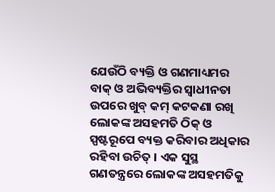ଯେଉଁଠି ବ୍ୟକ୍ତି ଓ ଗଣମାଧ୍ୟମର ବାକ୍ ଓ ଅଭିବ୍ୟକ୍ତିର ସ୍ୱାଧୀନତା ଉପରେ ଖୁବ୍ କମ୍ କଟକଣା ରଖି ଲୋକଙ୍କ ଅସହମତି ଠିକ୍ ଓ ସ୍ପଷ୍ଟରୂପେ ବ୍ୟକ୍ତ କରିବାର ଅଧିକାର ରହିବା ଉଚିତ୍ । ଏକ ସୁସ୍ଥ ଗଣତନ୍ତ୍ରରେ ଲୋକଙ୍କ ଅସହମତିକୁ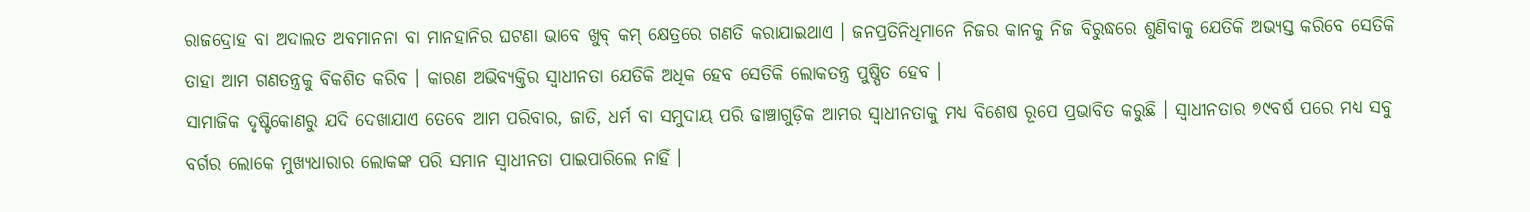ରାଜଦ୍ରୋହ ବା ଅଦାଲତ ଅବମାନନା ବା ମାନହାନିର ଘଟଣା ଭାବେ ଖୁବ୍ କମ୍ କ୍ଷେତ୍ରରେ ଗଣତି କରାଯାଇଥାଏ । ଜନପ୍ରତିନିଧିମାନେ ନିଜର କାନକୁ ନିଜ ବିରୁଦ୍ଧରେ ଶୁଣିବାକୁ ଯେତିକି ଅଭ୍ୟସ୍ତ କରିବେ ସେତିକି ତାହା ଆମ ଗଣତନ୍ତ୍ରକୁ ବିକଶିତ କରିବ । କାରଣ ଅଭିବ୍ୟକ୍ତିର ସ୍ୱାଧୀନତା ଯେତିକି ଅଧିକ ହେବ ସେତିକି ଲୋକତନ୍ତ୍ର ପୁଷ୍ପିତ ହେବ ।
ସାମାଜିକ ଦୃଷ୍ଟିକୋଣରୁ ଯଦି ଦେଖାଯାଏ ତେବେ ଆମ ପରିବାର, ଜାତି, ଧର୍ମ ବା ସମୁଦାୟ ପରି ଢାଞ୍ଚାଗୁଡ଼ିକ ଆମର ସ୍ୱାଧୀନତାକୁ ମଧ୍ୟ ବିଶେଷ ରୂପେ ପ୍ରଭାବିତ କରୁଛି । ସ୍ୱାଧୀନତାର ୭୯ବର୍ଷ ପରେ ମଧ୍ୟ ସବୁ ବର୍ଗର ଲୋକେ ମୁଖ୍ୟଧାରାର ଲୋକଙ୍କ ପରି ସମାନ ସ୍ୱାଧୀନତା ପାଇପାରିଲେ ନାହିଁ ।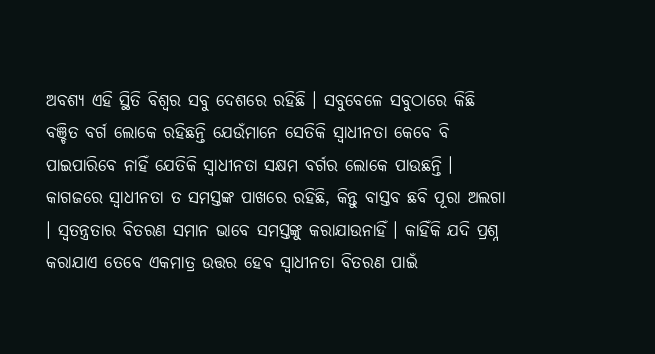ଅବଶ୍ୟ ଏହି ସ୍ଥିତି ବିଶ୍ୱର ସବୁ ଦେଶରେ ରହିଛି । ସବୁବେଳେ ସବୁଠାରେ କିଛି ବଞ୍ଚିତ ବର୍ଗ ଲୋକେ ରହିଛନ୍ତି ଯେଉଁମାନେ ସେତିକି ସ୍ୱାଧୀନତା କେବେ ବି ପାଇପାରିବେ ନାହିଁ ଯେତିକି ସ୍ୱାଧୀନତା ସକ୍ଷମ ବର୍ଗର ଲୋକେ ପାଉଛନ୍ତି ।
କାଗଜରେ ସ୍ୱାଧୀନତା ତ ସମସ୍ତଙ୍କ ପାଖରେ ରହିଛି, କିନ୍ତୁ ବାସ୍ତବ ଛବି ପୂରା ଅଲଗା । ସ୍ୱତନ୍ତ୍ରତାର ବିତରଣ ସମାନ ଭାବେ ସମସ୍ତଙ୍କୁ କରାଯାଉନାହିଁ । କାହିଁକି ଯଦି ପ୍ରଶ୍ନ କରାଯାଏ ତେବେ ଏକମାତ୍ର ଉତ୍ତର ହେବ ସ୍ୱାଧୀନତା ବିତରଣ ପାଇଁ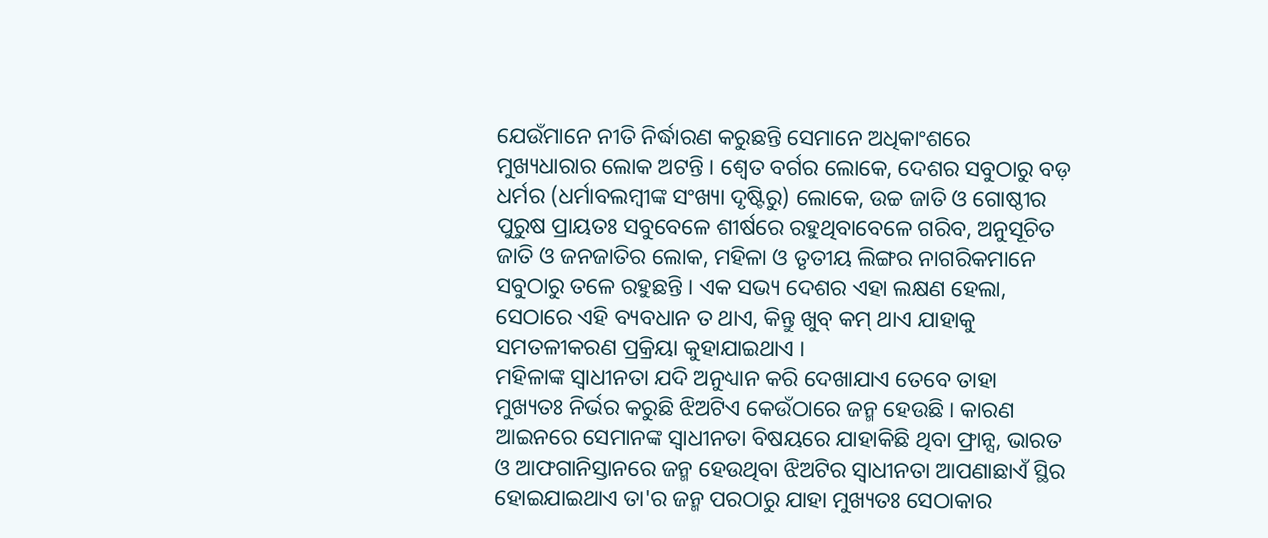ଯେଉଁମାନେ ନୀତି ନିର୍ଦ୍ଧାରଣ କରୁଛନ୍ତି ସେମାନେ ଅଧିକାଂଶରେ ମୁଖ୍ୟଧାରାର ଲୋକ ଅଟନ୍ତି । ଶ୍ୱେତ ବର୍ଗର ଲୋକେ, ଦେଶର ସବୁଠାରୁ ବଡ଼ ଧର୍ମର (ଧର୍ମାବଲମ୍ବୀଙ୍କ ସଂଖ୍ୟା ଦୃଷ୍ଟିରୁ) ଲୋକେ, ଉଚ୍ଚ ଜାତି ଓ ଗୋଷ୍ଠୀର ପୁରୁଷ ପ୍ରାୟତଃ ସବୁବେଳେ ଶୀର୍ଷରେ ରହୁଥିବାବେଳେ ଗରିବ, ଅନୁସୂଚିତ ଜାତି ଓ ଜନଜାତିର ଲୋକ, ମହିଳା ଓ ତୃତୀୟ ଲିଙ୍ଗର ନାଗରିକମାନେ ସବୁଠାରୁ ତଳେ ରହୁଛନ୍ତି । ଏକ ସଭ୍ୟ ଦେଶର ଏହା ଲକ୍ଷଣ ହେଲା, ସେଠାରେ ଏହି ବ୍ୟବଧାନ ତ ଥାଏ, କିନ୍ତୁ ଖୁବ୍ କମ୍ ଥାଏ ଯାହାକୁ ସମତଳୀକରଣ ପ୍ରକ୍ରିୟା କୁହାଯାଇଥାଏ ।
ମହିଳାଙ୍କ ସ୍ୱାଧୀନତା ଯଦି ଅନୁଧ୍ୟାନ କରି ଦେଖାଯାଏ ତେବେ ତାହା ମୁଖ୍ୟତଃ ନିର୍ଭର କରୁଛି ଝିଅଟିଏ କେଉଁଠାରେ ଜନ୍ମ ହେଉଛି । କାରଣ ଆଇନରେ ସେମାନଙ୍କ ସ୍ୱାଧୀନତା ବିଷୟରେ ଯାହାକିଛି ଥିବା ଫ୍ରାନ୍ସ, ଭାରତ ଓ ଆଫଗାନିସ୍ତାନରେ ଜନ୍ମ ହେଉଥିବା ଝିଅଟିର ସ୍ୱାଧୀନତା ଆପଣାଛାଏଁ ସ୍ଥିର ହୋଇଯାଇଥାଏ ତା'ର ଜନ୍ମ ପରଠାରୁ ଯାହା ମୁଖ୍ୟତଃ ସେଠାକାର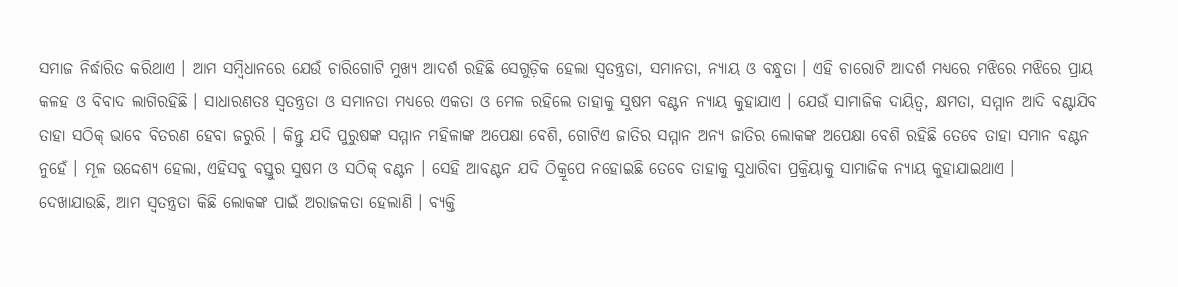ସମାଜ ନିର୍ଦ୍ଧାରିତ କରିଥାଏ । ଆମ ସମ୍ବିଧାନରେ ଯେଉଁ ଚାରିଗୋଟି ମୁଖ୍ୟ ଆଦର୍ଶ ରହିଛି ସେଗୁଡ଼ିକ ହେଲା ସ୍ୱତନ୍ତ୍ରତା, ସମାନତା, ନ୍ୟାୟ ଓ ବନ୍ଧୁତା । ଏହି ଚାରୋଟି ଆଦର୍ଶ ମଧ୍ୟରେ ମଝିରେ ମଝିରେ ପ୍ରାୟ କଳହ ଓ ବିବାଦ ଲାଗିରହିଛି । ସାଧାରଣତଃ ସ୍ୱତନ୍ତ୍ରତା ଓ ସମାନତା ମଧ୍ୟରେ ଏକତା ଓ ମେଳ ରହିଲେ ତାହାକୁ ସୁଷମ ବଣ୍ଟନ ନ୍ୟାୟ କୁହାଯାଏ । ଯେଉଁ ସାମାଜିକ ଦାୟିତ୍ୱ, କ୍ଷମତା, ସମ୍ମାନ ଆଦି ବଣ୍ଟାଯିବ ତାହା ସଠିକ୍ ଭାବେ ବିତରଣ ହେବା ଜରୁରି । କିନ୍ତୁ ଯଦି ପୁରୁଷଙ୍କ ସମ୍ମାନ ମହିଳାଙ୍କ ଅପେକ୍ଷା ବେଶି, ଗୋଟିଏ ଜାତିର ସମ୍ମାନ ଅନ୍ୟ ଜାତିର ଲୋକଙ୍କ ଅପେକ୍ଷା ବେଶି ରହିଛି ତେବେ ତାହା ସମାନ ବଣ୍ଟନ ନୁହେଁ । ମୂଳ ଉଦ୍ଦେଶ୍ୟ ହେଲା, ଏହିସବୁ ବସ୍ତୁର ସୁଷମ ଓ ସଠିକ୍ ବଣ୍ଟନ । ସେହି ଆବଣ୍ଟନ ଯଦି ଠିକ୍ରୂପେ ନହୋଇଛି ତେବେ ତାହାକୁ ସୁଧାରିବା ପ୍ରକ୍ରିୟାକୁ ସାମାଜିକ ନ୍ୟାୟ କୁହାଯାଇଥାଏ ।
ଦେଖାଯାଉଛି, ଆମ ସ୍ୱତନ୍ତ୍ରତା କିଛି ଲୋକଙ୍କ ପାଇଁ ଅରାଜକତା ହେଲାଣି । ବ୍ୟକ୍ତି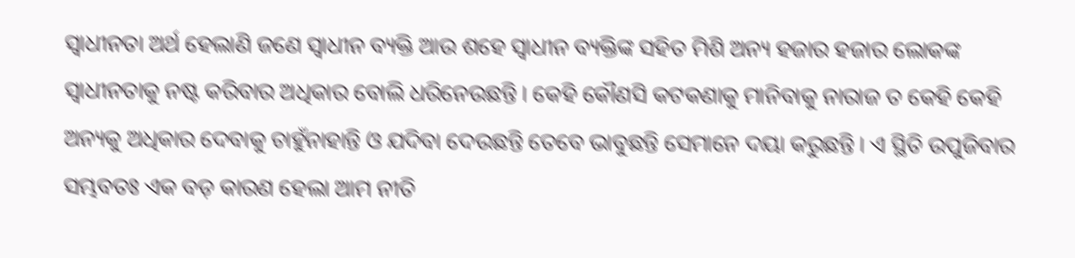ସ୍ୱାଧୀନତା ଅର୍ଥ ହେଲାଣି ଜଣେ ସ୍ୱାଧୀନ ବ୍ୟକ୍ତି ଆଉ ଶହେ ସ୍ୱାଧୀନ ବ୍ୟକ୍ତିଙ୍କ ସହିତ ମିଶି ଅନ୍ୟ ହଜାର ହଜାର ଲୋକଙ୍କ ସ୍ୱାଧୀନତାକୁ ନଷ୍ଟ କରିବାର ଅଧିକାର ବୋଲି ଧରିନେଉଛନ୍ତି । କେହି କୌଣସି କଟକଣାକୁ ମାନିବାକୁ ନାରାଜ ତ କେହି କେହି ଅନ୍ୟକୁ ଅଧିକାର ଦେବାକୁ ଚାହୁଁନାହାନ୍ତି ଓ ଯଦିବା ଦେଉଛନ୍ତି ତେବେ ଭାବୁଛନ୍ତି ସେମାନେ ଦୟା କରୁଛନ୍ତି । ଏ ସ୍ଥିତି ଉପୁଜିବାର ସମ୍ଭବତଃ ଏକ ବଡ଼ କାରଣ ହେଲା ଆମ ନୀତି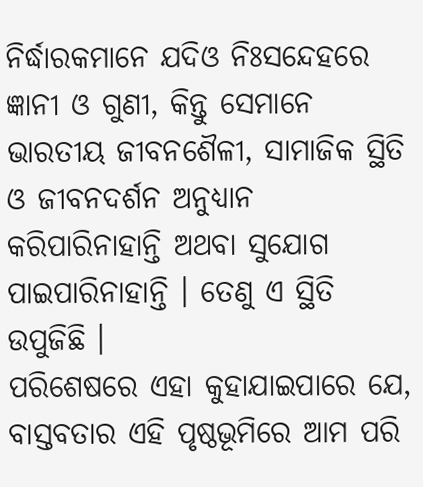ନିର୍ଦ୍ଧାରକମାନେ ଯଦିଓ ନିଃସନ୍ଦେହରେ ଜ୍ଞାନୀ ଓ ଗୁଣୀ, କିନ୍ତୁ ସେମାନେ ଭାରତୀୟ ଜୀବନଶୈଳୀ, ସାମାଜିକ ସ୍ଥିତି ଓ ଜୀବନଦର୍ଶନ ଅନୁଧ୍ୟାନ କରିପାରିନାହାନ୍ତି ଅଥବା ସୁଯୋଗ ପାଇପାରିନାହାନ୍ତି । ତେଣୁ ଏ ସ୍ଥିତି ଉପୁଜିଛି ।
ପରିଶେଷରେ ଏହା କୁହାଯାଇପାରେ ଯେ, ବାସ୍ତବତାର ଏହି ପୃଷ୍ଠଭୂମିରେ ଆମ ପରି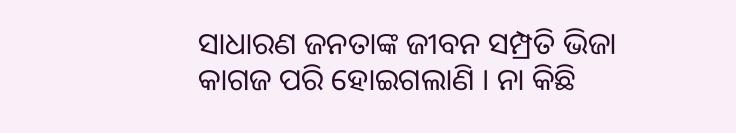ସାଧାରଣ ଜନତାଙ୍କ ଜୀବନ ସମ୍ପ୍ରତି ଭିଜା କାଗଜ ପରି ହୋଇଗଲାଣି । ନା କିଛି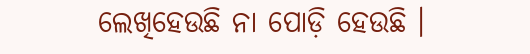ଲେଖିହେଉଛି ନା ପୋଡ଼ି ହେଉଛି ।